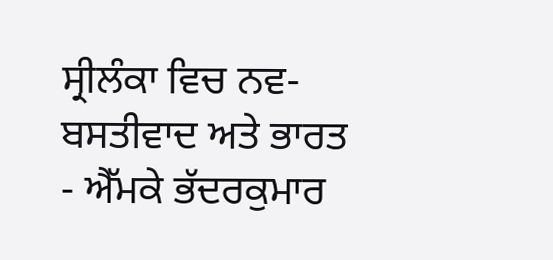ਸ੍ਰੀਲੰਕਾ ਵਿਚ ਨਵ-ਬਸਤੀਵਾਦ ਅਤੇ ਭਾਰਤ - ਐੱਮਕੇ ਭੱਦਰਕੁਮਾਰ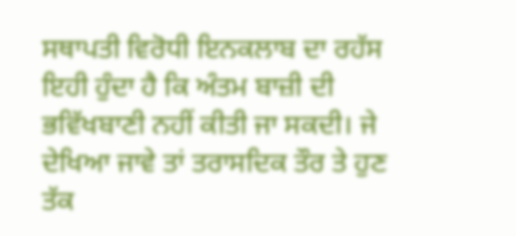ਸਥਾਪਤੀ ਵਿਰੋਧੀ ਇਨਕਲਾਬ ਦਾ ਰਹੱਸ ਇਹੀ ਹੁੰਦਾ ਹੈ ਕਿ ਅੰਤਮ ਬਾਜ਼ੀ ਦੀ ਭਵਿੱਖਬਾਣੀ ਨਹੀਂ ਕੀਤੀ ਜਾ ਸਕਦੀ। ਜੇ ਦੇਖਿਆ ਜਾਵੇ ਤਾਂ ਤਰਾਸਦਿਕ ਤੌਰ ਤੇ ਹੁਣ ਤੱਕ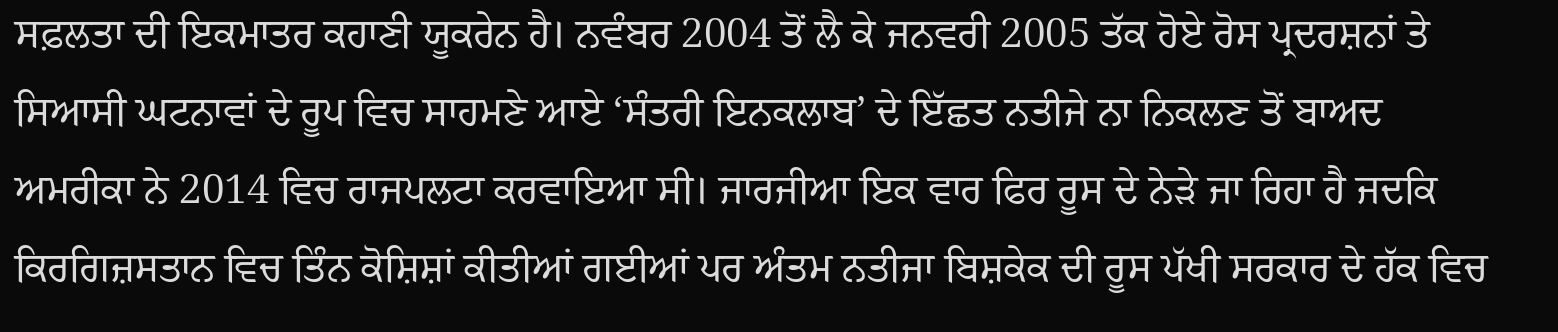ਸਫ਼ਲਤਾ ਦੀ ਇਕਮਾਤਰ ਕਹਾਣੀ ਯੂਕਰੇਨ ਹੈ। ਨਵੰਬਰ 2004 ਤੋਂ ਲੈ ਕੇ ਜਨਵਰੀ 2005 ਤੱਕ ਹੋਏ ਰੋਸ ਪ੍ਰਦਰਸ਼ਨਾਂ ਤੇ ਸਿਆਸੀ ਘਟਨਾਵਾਂ ਦੇ ਰੂਪ ਵਿਚ ਸਾਹਮਣੇ ਆਏ ‘ਸੰਤਰੀ ਇਨਕਲਾਬ’ ਦੇ ਇੱਛਤ ਨਤੀਜੇ ਨਾ ਨਿਕਲਣ ਤੋਂ ਬਾਅਦ ਅਮਰੀਕਾ ਨੇ 2014 ਵਿਚ ਰਾਜਪਲਟਾ ਕਰਵਾਇਆ ਸੀ। ਜਾਰਜੀਆ ਇਕ ਵਾਰ ਫਿਰ ਰੂਸ ਦੇ ਨੇੜੇ ਜਾ ਰਿਹਾ ਹੈ ਜਦਕਿ ਕਿਰਗਿਜ਼ਸਤਾਨ ਵਿਚ ਤਿੰਨ ਕੋਸ਼ਿਸ਼ਾਂ ਕੀਤੀਆਂ ਗਈਆਂ ਪਰ ਅੰਤਮ ਨਤੀਜਾ ਬਿਸ਼ਕੇਕ ਦੀ ਰੂਸ ਪੱਖੀ ਸਰਕਾਰ ਦੇ ਹੱਕ ਵਿਚ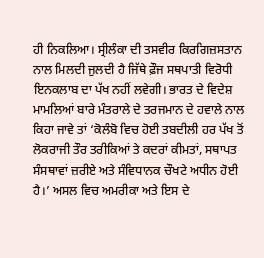ਹੀ ਨਿਕਲਿਆ। ਸ੍ਰੀਲੰਕਾ ਦੀ ਤਸਵੀਰ ਕਿਰਗਿਜ਼ਸਤਾਨ ਨਾਲ ਮਿਲਦੀ ਜੁਲਦੀ ਹੈ ਜਿੱਥੇ ਫ਼ੌਜ ਸਥਪਾਤੀ ਵਿਰੋਧੀ ਇਨਕਲਾਬ ਦਾ ਪੱਖ ਨਹੀਂ ਲਵੇਗੀ। ਭਾਰਤ ਦੇ ਵਿਦੇਸ਼ ਮਾਮਲਿਆਂ ਬਾਰੇ ਮੰਤਰਾਲੇ ਦੇ ਤਰਜਮਾਨ ਦੇ ਹਵਾਲੇ ਨਾਲ ਕਿਹਾ ਜਾਵੇ ਤਾਂ ‘ਕੋਲੰਬੋ ਵਿਚ ਹੋਈ ਤਬਦੀਲੀ ਹਰ ਪੱਖ ਤੋਂ ਲੋਕਰਾਜੀ ਤੌਰ ਤਰੀਕਿਆਂ ਤੇ ਕਦਰਾਂ ਕੀਮਤਾਂ, ਸਥਾਪਤ ਸੰਸਥਾਵਾਂ ਜ਼ਰੀਏ ਅਤੇ ਸੰਵਿਧਾਨਕ ਚੌਖਟੇ ਅਧੀਨ ਹੋਈ ਹੈ।’ ਅਸਲ ਵਿਚ ਅਮਰੀਕਾ ਅਤੇ ਇਸ ਦੇ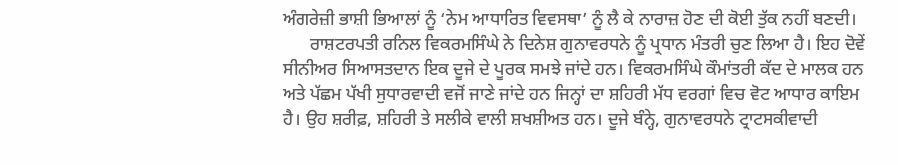ਅੰਗਰੇਜ਼ੀ ਭਾਸ਼ੀ ਭਿਆਲਾਂ ਨੂੰ ‘ਨੇਮ ਆਧਾਰਿਤ ਵਿਵਸਥਾ’ ਨੂੰ ਲੈ ਕੇ ਨਾਰਾਜ਼ ਹੋਣ ਦੀ ਕੋਈ ਤੁੱਕ ਨਹੀਂ ਬਣਦੀ।
      ਰਾਸ਼ਟਰਪਤੀ ਰਨਿਲ ਵਿਕਰਮਸਿੰਘੇ ਨੇ ਦਿਨੇਸ਼ ਗੁਨਾਵਰਧਨੇ ਨੂੰ ਪ੍ਰਧਾਨ ਮੰਤਰੀ ਚੁਣ ਲਿਆ ਹੈ। ਇਹ ਦੋਵੇਂ ਸੀਨੀਅਰ ਸਿਆਸਤਦਾਨ ਇਕ ਦੂਜੇ ਦੇ ਪੂਰਕ ਸਮਝੇ ਜਾਂਦੇ ਹਨ। ਵਿਕਰਮਸਿੰਘੇ ਕੌਮਾਂਤਰੀ ਕੱਦ ਦੇ ਮਾਲਕ ਹਨ ਅਤੇ ਪੱਛਮ ਪੱਖੀ ਸੁਧਾਰਵਾਦੀ ਵਜੋਂ ਜਾਣੇ ਜਾਂਦੇ ਹਨ ਜਿਨ੍ਹਾਂ ਦਾ ਸ਼ਹਿਰੀ ਮੱਧ ਵਰਗਾਂ ਵਿਚ ਵੋਟ ਆਧਾਰ ਕਾਇਮ ਹੈ। ਉਹ ਸ਼ਰੀਫ਼, ਸ਼ਹਿਰੀ ਤੇ ਸਲੀਕੇ ਵਾਲੀ ਸ਼ਖਸ਼ੀਅਤ ਹਨ। ਦੂਜੇ ਬੰਨ੍ਹੇ, ਗੁਨਾਵਰਧਨੇ ਟ੍ਰਾਟਸਕੀਵਾਦੀ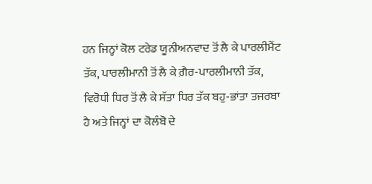ਹਨ ਜਿਨ੍ਹਾਂ ਕੋਲ ਟਰੇਡ ਯੂਨੀਅਨਵਾਦ ਤੋਂ ਲੈ ਕੇ ਪਾਰਲੀਮੈਂਟ ਤੱਕ, ਪਾਰਲੀਮਾਨੀ ਤੋਂ ਲੈ ਕੇ ਗ਼ੈਰ-ਪਾਰਲੀਮਾਨੀ ਤੱਕ, ਵਿਰੋਧੀ ਧਿਰ ਤੋਂ ਲੈ ਕੇ ਸੱਤਾ ਧਿਰ ਤੱਕ ਬਹੁ-ਭਾਂਤਾ ਤਜਰਬਾ ਹੈ ਅਤੇ ਜਿਨ੍ਹਾਂ ਦਾ ਕੋਲੰਬੋ ਦੇ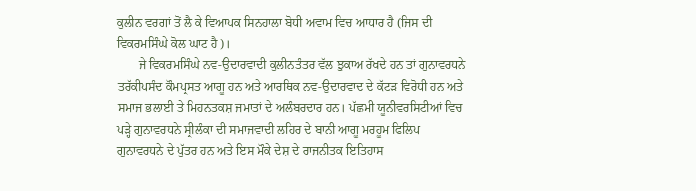ਕੁਲੀਨ ਵਰਗਾਂ ਤੋਂ ਲੈ ਕੇ ਵਿਆਪਕ ਸਿਨਹਾਲਾ ਬੋਧੀ ਅਵਾਮ ਵਿਚ ਆਧਾਰ ਹੈ (ਜਿਸ ਦੀ ਵਿਕਰਮਸਿੰਘੇ ਕੋਲ ਘਾਟ ਹੈ)।
       ਜੇ ਵਿਕਰਮਸਿੰਘੇ ਨਵ-ਉਦਾਰਵਾਦੀ ਕੁਲੀਨਤੰਤਰ ਵੱਲ ਝੁਕਾਅ ਰੱਖਦੇ ਹਨ ਤਾਂ ਗੁਨਾਵਰਧਨੇ ਤਰੱਕੀਪਸੰਦ ਕੌਮਪ੍ਰਸਤ ਆਗੂ ਹਨ ਅਤੇ ਆਰਥਿਕ ਨਵ-ਉਦਾਰਵਾਦ ਦੇ ਕੱਟੜ ਵਿਰੋਧੀ ਹਨ ਅਤੇ ਸਮਾਜ ਭਲਾਈ ਤੇ ਮਿਹਨਤਕਸ਼ ਜਮਾਤਾਂ ਦੇ ਅਲੰਬਰਦਾਰ ਹਨ। ਪੱਛਮੀ ਯੂਨੀਵਰਸਿਟੀਆਂ ਵਿਚ ਪੜ੍ਹੇ ਗੁਨਾਵਰਧਨੇ ਸ੍ਰੀਲੰਕਾ ਦੀ ਸਮਾਜਵਾਦੀ ਲਹਿਰ ਦੇ ਬਾਨੀ ਆਗੂ ਮਰਹੂਮ ਫਿਲਿਪ ਗੁਨਾਵਰਧਨੇ ਦੇ ਪੁੱਤਰ ਹਨ ਅਤੇ ਇਸ ਮੌਕੇ ਦੇਸ਼ ਦੇ ਰਾਜਨੀਤਕ ਇਤਿਹਾਸ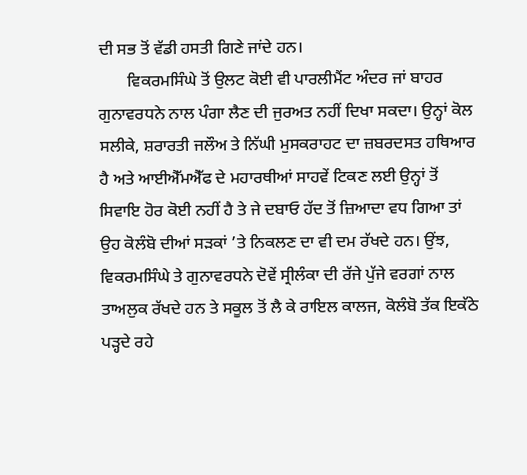ਦੀ ਸਭ ਤੋਂ ਵੱਡੀ ਹਸਤੀ ਗਿਣੇ ਜਾਂਦੇ ਹਨ।
       ਵਿਕਰਮਸਿੰਘੇ ਤੋਂ ਉਲਟ ਕੋਈ ਵੀ ਪਾਰਲੀਮੈਂਟ ਅੰਦਰ ਜਾਂ ਬਾਹਰ ਗੁਨਾਵਰਧਨੇ ਨਾਲ ਪੰਗਾ ਲੈਣ ਦੀ ਜੁਰਅਤ ਨਹੀਂ ਦਿਖਾ ਸਕਦਾ। ਉਨ੍ਹਾਂ ਕੋਲ ਸਲੀਕੇ, ਸ਼ਰਾਰਤੀ ਜਲੌਅ ਤੇ ਨਿੱਘੀ ਮੁਸਕਰਾਹਟ ਦਾ ਜ਼ਬਰਦਸਤ ਹਥਿਆਰ ਹੈ ਅਤੇ ਆਈਐੱਮਐੱਫ ਦੇ ਮਹਾਰਥੀਆਂ ਸਾਹਵੇਂ ਟਿਕਣ ਲਈ ਉਨ੍ਹਾਂ ਤੋਂ ਸਿਵਾਇ ਹੋਰ ਕੋਈ ਨਹੀਂ ਹੈ ਤੇ ਜੇ ਦਬਾਓ ਹੱਦ ਤੋਂ ਜ਼ਿਆਦਾ ਵਧ ਗਿਆ ਤਾਂ ਉਹ ਕੋਲੰਬੋ ਦੀਆਂ ਸੜਕਾਂ ’ਤੇ ਨਿਕਲਣ ਦਾ ਵੀ ਦਮ ਰੱਖਦੇ ਹਨ। ਉਂਝ, ਵਿਕਰਮਸਿੰਘੇ ਤੇ ਗੁਨਾਵਰਧਨੇ ਦੋਵੇਂ ਸ੍ਰੀਲੰਕਾ ਦੀ ਰੱਜੇ ਪੁੱਜੇ ਵਰਗਾਂ ਨਾਲ ਤਾਅਲੁਕ ਰੱਖਦੇ ਹਨ ਤੇ ਸਕੂਲ ਤੋਂ ਲੈ ਕੇ ਰਾਇਲ ਕਾਲਜ, ਕੋਲੰਬੋ ਤੱਕ ਇਕੱਠੇ ਪੜ੍ਹਦੇ ਰਹੇ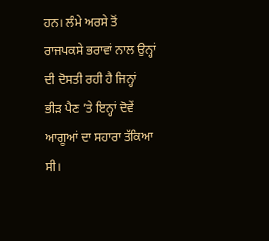ਹਨ। ਲੰਮੇ ਅਰਸੇ ਤੋਂ ਰਾਜਪਕਸੇ ਭਰਾਵਾਂ ਨਾਲ ਉਨ੍ਹਾਂ ਦੀ ਦੋਸਤੀ ਰਹੀ ਹੈ ਜਿਨ੍ਹਾਂ ਭੀੜ ਪੈਣ ’ਤੇ ਇਨ੍ਹਾਂ ਦੋਵੇਂ ਆਗੂਆਂ ਦਾ ਸਹਾਰਾ ਤੱਕਿਆ ਸੀ।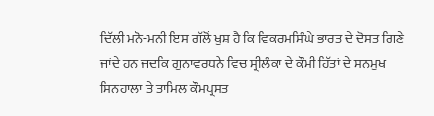ਦਿੱਲੀ ਮਨੋ-ਮਨੀ ਇਸ ਗੱਲੋਂ ਖੁਸ਼ ਹੈ ਕਿ ਵਿਕਰਮਸਿੰਘੇ ਭਾਰਤ ਦੇ ਦੋਸਤ ਗਿਣੇ ਜਾਂਦੇ ਹਨ ਜਦਕਿ ਗੁਨਾਵਰਧਨੇ ਵਿਚ ਸ੍ਰੀਲੰਕਾ ਦੇ ਕੌਮੀ ਹਿੱਤਾਂ ਦੇ ਸਨਮੁਖ ਸਿਨਹਾਲਾ ਤੇ ਤਾਮਿਲ ਕੌਮਪ੍ਰਸਤ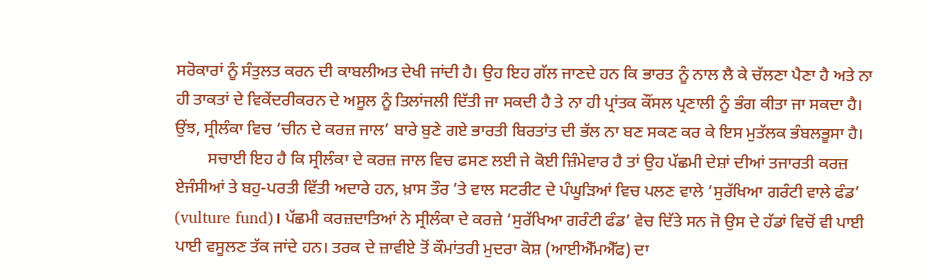ਸਰੋਕਾਰਾਂ ਨੂੰ ਸੰਤੁਲਤ ਕਰਨ ਦੀ ਕਾਬਲੀਅਤ ਦੇਖੀ ਜਾਂਦੀ ਹੈ। ਉਹ ਇਹ ਗੱਲ ਜਾਣਦੇ ਹਨ ਕਿ ਭਾਰਤ ਨੂੰ ਨਾਲ ਲੈ ਕੇ ਚੱਲਣਾ ਪੈਣਾ ਹੈ ਅਤੇ ਨਾ ਹੀ ਤਾਕਤਾਂ ਦੇ ਵਿਕੇਂਦਰੀਕਰਨ ਦੇ ਅਸੂਲ ਨੂੰ ਤਿਲਾਂਜਲੀ ਦਿੱਤੀ ਜਾ ਸਕਦੀ ਹੈ ਤੇ ਨਾ ਹੀ ਪ੍ਰਾਂਤਕ ਕੌਂਸਲ ਪ੍ਰਣਾਲੀ ਨੂੰ ਭੰਗ ਕੀਤਾ ਜਾ ਸਕਦਾ ਹੈ। ਉਂਝ, ਸ੍ਰੀਲੰਕਾ ਵਿਚ ‘ਚੀਨ ਦੇ ਕਰਜ਼ ਜਾਲ’ ਬਾਰੇ ਬੁਣੇ ਗਏ ਭਾਰਤੀ ਬਿਰਤਾਂਤ ਦੀ ਭੱਲ ਨਾ ਬਣ ਸਕਣ ਕਰ ਕੇ ਇਸ ਮੁਤੱਲਕ ਭੰਬਲਭੂਸਾ ਹੈ।
        ਸਚਾਈ ਇਹ ਹੈ ਕਿ ਸ੍ਰੀਲੰਕਾ ਦੇ ਕਰਜ਼ ਜਾਲ ਵਿਚ ਫਸਣ ਲਈ ਜੇ ਕੋਈ ਜ਼ਿੰਮੇਵਾਰ ਹੈ ਤਾਂ ਉਹ ਪੱਛਮੀ ਦੇਸ਼ਾਂ ਦੀਆਂ ਤਜਾਰਤੀ ਕਰਜ਼ ਏਜੰਸੀਆਂ ਤੇ ਬਹੁ-ਪਰਤੀ ਵਿੱਤੀ ਅਦਾਰੇ ਹਨ, ਖ਼ਾਸ ਤੌਰ ’ਤੇ ਵਾਲ ਸਟਰੀਟ ਦੇ ਪੰਘੂੜਿਆਂ ਵਿਚ ਪਲਣ ਵਾਲੇ ‘ਸੁਰੱਖਿਆ ਗਰੰਟੀ ਵਾਲੇ ਫੰਡ’ (vulture fund)। ਪੱਛਮੀ ਕਰਜ਼ਦਾਤਿਆਂ ਨੇ ਸ੍ਰੀਲੰਕਾ ਦੇ ਕਰਜ਼ੇ ‘ਸੁਰੱਖਿਆ ਗਰੰਟੀ ਫੰਡ’ ਵੇਚ ਦਿੱਤੇ ਸਨ ਜੋ ਉਸ ਦੇ ਹੱਡਾਂ ਵਿਚੋਂ ਵੀ ਪਾਈ ਪਾਈ ਵਸੂਲਣ ਤੱਕ ਜਾਂਦੇ ਹਨ। ਤਰਕ ਦੇ ਜ਼ਾਵੀਏ ਤੋਂ ਕੌਮਾਂਤਰੀ ਮੁਦਰਾ ਕੋਸ਼ (ਆਈਐੱਮਐੱਫ) ਦਾ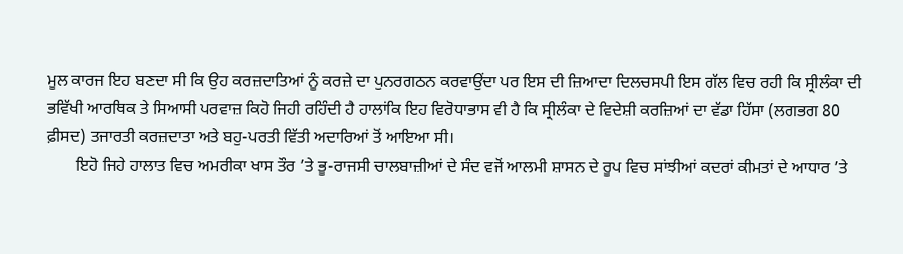ਮੂਲ ਕਾਰਜ ਇਹ ਬਣਦਾ ਸੀ ਕਿ ਉਹ ਕਰਜ਼ਦਾਤਿਆਂ ਨੂੰ ਕਰਜ਼ੇ ਦਾ ਪੁਨਰਗਠਨ ਕਰਵਾਉਂਦਾ ਪਰ ਇਸ ਦੀ ਜ਼ਿਆਦਾ ਦਿਲਚਸਪੀ ਇਸ ਗੱਲ ਵਿਚ ਰਹੀ ਕਿ ਸ੍ਰੀਲੰਕਾ ਦੀ ਭਵਿੱਖੀ ਆਰਥਿਕ ਤੇ ਸਿਆਸੀ ਪਰਵਾਜ਼ ਕਿਹੋ ਜਿਹੀ ਰਹਿੰਦੀ ਹੈ ਹਾਲਾਂਕਿ ਇਹ ਵਿਰੋਧਾਭਾਸ ਵੀ ਹੈ ਕਿ ਸ੍ਰੀਲੰਕਾ ਦੇ ਵਿਦੇਸ਼ੀ ਕਰਜ਼ਿਆਂ ਦਾ ਵੱਡਾ ਹਿੱਸਾ (ਲਗਭਗ 80 ਫ਼ੀਸਦ) ਤਜਾਰਤੀ ਕਰਜ਼ਦਾਤਾ ਅਤੇ ਬਹੁ-ਪਰਤੀ ਵਿੱਤੀ ਅਦਾਰਿਆਂ ਤੋਂ ਆਇਆ ਸੀ।
       ਇਹੋ ਜਿਹੇ ਹਾਲਾਤ ਵਿਚ ਅਮਰੀਕਾ ਖਾਸ ਤੌਰ ’ਤੇ ਭੂ-ਰਾਜਸੀ ਚਾਲਬਾਜ਼ੀਆਂ ਦੇ ਸੰਦ ਵਜੋਂ ਆਲਮੀ ਸ਼ਾਸਨ ਦੇ ਰੂਪ ਵਿਚ ਸਾਂਝੀਆਂ ਕਦਰਾਂ ਕੀਮਤਾਂ ਦੇ ਆਧਾਰ ’ਤੇ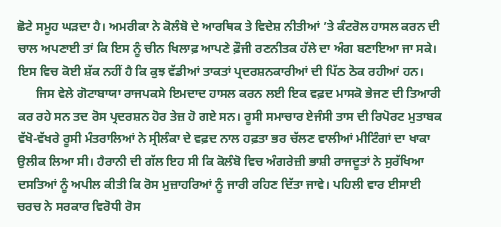ਛੋਟੇ ਸਮੂਹ ਘੜਦਾ ਹੈ। ਅਮਰੀਕਾ ਨੇ ਕੋਲੰਬੋ ਦੇ ਆਰਥਿਕ ਤੇ ਵਿਦੇਸ਼ ਨੀਤੀਆਂ ’ਤੇ ਕੰਟਰੋਲ ਹਾਸਲ ਕਰਨ ਦੀ ਚਾਲ ਅਪਣਾਈ ਤਾਂ ਕਿ ਇਸ ਨੂੰ ਚੀਨ ਖਿਲਾਫ਼ ਆਪਣੇ ਫ਼ੌਜੀ ਰਣਨੀਤਕ ਹੱਲੇ ਦਾ ਅੰਗ ਬਣਾਇਆ ਜਾ ਸਕੇ। ਇਸ ਵਿਚ ਕੋਈ ਸ਼ੱਕ ਨਹੀਂ ਹੈ ਕਿ ਕੁਝ ਵੱਡੀਆਂ ਤਾਕਤਾਂ ਪ੍ਰਦਰਸ਼ਨਕਾਰੀਆਂ ਦੀ ਪਿੱਠ ਠੋਕ ਰਹੀਆਂ ਹਨ।
      ਜਿਸ ਵੇਲੇ ਗੋਟਾਬਾਯਾ ਰਾਜਪਕਸੇ ਇਮਦਾਦ ਹਾਸਲ ਕਰਨ ਲਈ ਇਕ ਵਫ਼ਦ ਮਾਸਕੋ ਭੇਜਣ ਦੀ ਤਿਆਰੀ ਕਰ ਰਹੇ ਸਨ ਤਦ ਰੋਸ ਪ੍ਰਦਰਸ਼ਨ ਹੋਰ ਤੇਜ਼ ਹੋ ਗਏ ਸਨ। ਰੂਸੀ ਸਮਾਚਾਰ ਏਜੰਸੀ ਤਾਸ ਦੀ ਰਿਪੋਰਟ ਮੁਤਾਬਕ ਵੱਖੋ-ਵੱਖਰੇ ਰੂਸੀ ਮੰਤਰਾਲਿਆਂ ਨੇ ਸ੍ਰੀਲੰਕਾ ਦੇ ਵਫ਼ਦ ਨਾਲ ਹਫ਼ਤਾ ਭਰ ਚੱਲਣ ਵਾਲੀਆਂ ਮੀਟਿੰਗਾਂ ਦਾ ਖਾਕਾ ਉਲੀਕ ਲਿਆ ਸੀ। ਹੈਰਾਨੀ ਦੀ ਗੱਲ ਇਹ ਸੀ ਕਿ ਕੋਲੰਬੋ ਵਿਚ ਅੰਗਰੇਜ਼ੀ ਭਾਸ਼ੀ ਰਾਜਦੂਤਾਂ ਨੇ ਸੁਰੱਖਿਆ ਦਸਤਿਆਂ ਨੂੰ ਅਪੀਲ ਕੀਤੀ ਕਿ ਰੋਸ ਮੁਜ਼ਾਹਰਿਆਂ ਨੂੰ ਜਾਰੀ ਰਹਿਣ ਦਿੱਤਾ ਜਾਵੇ। ਪਹਿਲੀ ਵਾਰ ਈਸਾਈ ਚਰਚ ਨੇ ਸਰਕਾਰ ਵਿਰੋਧੀ ਰੋਸ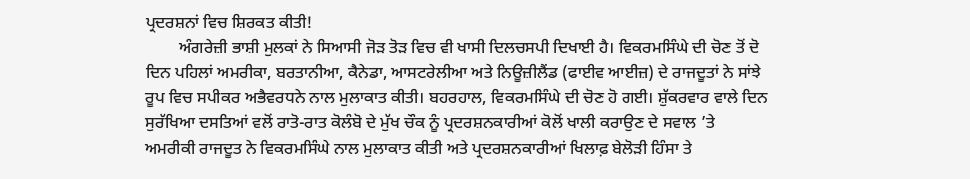ਪ੍ਰਦਰਸ਼ਨਾਂ ਵਿਚ ਸ਼ਿਰਕਤ ਕੀਤੀ!
        ਅੰਗਰੇਜ਼ੀ ਭਾਸ਼ੀ ਮੁਲਕਾਂ ਨੇ ਸਿਆਸੀ ਜੋੜ ਤੋੜ ਵਿਚ ਵੀ ਖਾਸੀ ਦਿਲਚਸਪੀ ਦਿਖਾਈ ਹੈ। ਵਿਕਰਮਸਿੰਘੇ ਦੀ ਚੋਣ ਤੋਂ ਦੋ ਦਿਨ ਪਹਿਲਾਂ ਅਮਰੀਕਾ, ਬਰਤਾਨੀਆ, ਕੈਨੇਡਾ, ਆਸਟਰੇਲੀਆ ਅਤੇ ਨਿਊਜ਼ੀਲੈਂਡ (ਫਾਈਵ ਆਈਜ਼) ਦੇ ਰਾਜਦੂਤਾਂ ਨੇ ਸਾਂਝੇ ਰੂਪ ਵਿਚ ਸਪੀਕਰ ਅਭੈਵਰਧਨੇ ਨਾਲ ਮੁਲਾਕਾਤ ਕੀਤੀ। ਬਹਰਹਾਲ, ਵਿਕਰਮਸਿੰਘੇ ਦੀ ਚੋਣ ਹੋ ਗਈ। ਸ਼ੁੱਕਰਵਾਰ ਵਾਲੇ ਦਿਨ ਸੁਰੱਖਿਆ ਦਸਤਿਆਂ ਵਲੋਂ ਰਾਤੋ-ਰਾਤ ਕੋਲੰਬੋ ਦੇ ਮੁੱਖ ਚੌਕ ਨੂੰ ਪ੍ਰਦਰਸ਼ਨਕਾਰੀਆਂ ਕੋਲੋਂ ਖਾਲੀ ਕਰਾਉਣ ਦੇ ਸਵਾਲ ’ਤੇ ਅਮਰੀਕੀ ਰਾਜਦੂਤ ਨੇ ਵਿਕਰਮਸਿੰਘੇ ਨਾਲ ਮੁਲਾਕਾਤ ਕੀਤੀ ਅਤੇ ਪ੍ਰਦਰਸ਼ਨਕਾਰੀਆਂ ਖਿਲਾਫ਼ ਬੇਲੋੜੀ ਹਿੰਸਾ ਤੇ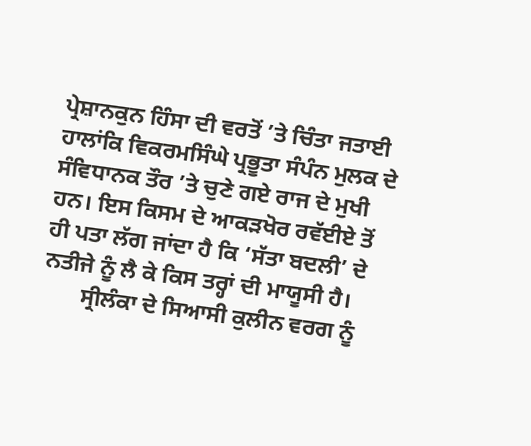ਪ੍ਰੇਸ਼ਾਨਕੁਨ ਹਿੰਸਾ ਦੀ ਵਰਤੋਂ ’ਤੇ ਚਿੰਤਾ ਜਤਾਈ ਹਾਲਾਂਕਿ ਵਿਕਰਮਸਿੰਘੇ ਪ੍ਰਭੂਤਾ ਸੰਪੰਨ ਮੁਲਕ ਦੇ ਸੰਵਿਧਾਨਕ ਤੌਰ ’ਤੇ ਚੁਣੇ ਗਏ ਰਾਜ ਦੇ ਮੁਖੀ ਹਨ। ਇਸ ਕਿਸਮ ਦੇ ਆਕੜਖੋਰ ਰਵੱਈਏ ਤੋਂ ਹੀ ਪਤਾ ਲੱਗ ਜਾਂਦਾ ਹੈ ਕਿ ‘ਸੱਤਾ ਬਦਲੀ’ ਦੇ ਨਤੀਜੇ ਨੂੰ ਲੈ ਕੇ ਕਿਸ ਤਰ੍ਹਾਂ ਦੀ ਮਾਯੂਸੀ ਹੈ।
       ਸ੍ਰੀਲੰਕਾ ਦੇ ਸਿਆਸੀ ਕੁਲੀਨ ਵਰਗ ਨੂੰ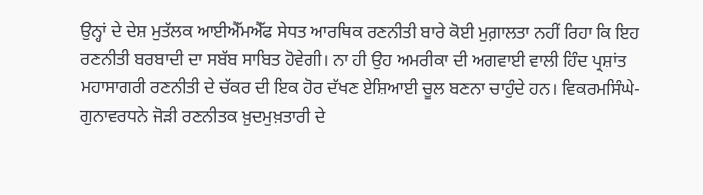ਉਨ੍ਹਾਂ ਦੇ ਦੇਸ਼ ਮੁਤੱਲਕ ਆਈਐੱਮਐੱਫ ਸੇਧਤ ਆਰਥਿਕ ਰਣਨੀਤੀ ਬਾਰੇ ਕੋਈ ਮੁਗ਼ਾਲਤਾ ਨਹੀਂ ਰਿਹਾ ਕਿ ਇਹ ਰਣਨੀਤੀ ਬਰਬਾਦੀ ਦਾ ਸਬੱਬ ਸਾਬਿਤ ਹੋਵੇਗੀ। ਨਾ ਹੀ ਉਹ ਅਮਰੀਕਾ ਦੀ ਅਗਵਾਈ ਵਾਲੀ ਹਿੰਦ ਪ੍ਰਸ਼ਾਂਤ ਮਹਾਸਾਗਰੀ ਰਣਨੀਤੀ ਦੇ ਚੱਕਰ ਦੀ ਇਕ ਹੋਰ ਦੱਖਣ ਏਸ਼ਿਆਈ ਚੂਲ ਬਣਨਾ ਚਾਹੁੰਦੇ ਹਨ। ਵਿਕਰਮਸਿੰਘੇ-ਗੁਨਾਵਰਧਨੇ ਜੋੜੀ ਰਣਨੀਤਕ ਖ਼ੁਦਮੁਖ਼ਤਾਰੀ ਦੇ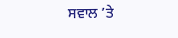ਸਵਾਲ ’ਤੇ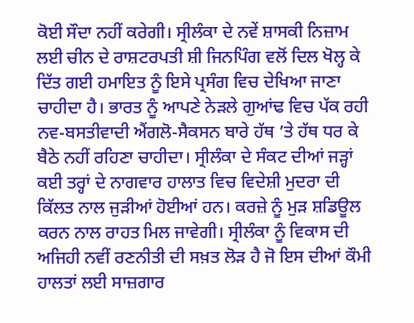ਕੋਈ ਸੌਦਾ ਨਹੀਂ ਕਰੇਗੀ। ਸ੍ਰੀਲੰਕਾ ਦੇ ਨਵੇਂ ਸ਼ਾਸਕੀ ਨਿਜ਼ਾਮ ਲਈ ਚੀਨ ਦੇ ਰਾਸ਼ਟਰਪਤੀ ਸ਼ੀ ਜਿਨਪਿੰਗ ਵਲੋਂ ਦਿਲ ਖੋਲ੍ਹ ਕੇ ਦਿੱਤ ਗਈ ਹਮਾਇਤ ਨੂੰ ਇਸੇ ਪ੍ਰਸੰਗ ਵਿਚ ਦੇਖਿਆ ਜਾਣਾ ਚਾਹੀਦਾ ਹੈ। ਭਾਰਤ ਨੂੰ ਆਪਣੇ ਨੇੜਲੇ ਗੁਆਂਢ ਵਿਚ ਪੱਕ ਰਹੀ ਨਵ-ਬਸਤੀਵਾਦੀ ਐਂਗਲੋ-ਸੈਕਸਨ ਬਾਰੇ ਹੱਥ ’ਤੇ ਹੱਥ ਧਰ ਕੇ ਬੈਠੇ ਨਹੀਂ ਰਹਿਣਾ ਚਾਹੀਦਾ। ਸ੍ਰੀਲੰਕਾ ਦੇ ਸੰਕਟ ਦੀਆਂ ਜੜ੍ਹਾਂ ਕਈ ਤਰ੍ਹਾਂ ਦੇ ਨਾਗਵਾਰ ਹਾਲਾਤ ਵਿਚ ਵਿਦੇਸ਼ੀ ਮੁਦਰਾ ਦੀ ਕਿੱਲਤ ਨਾਲ ਜੁੜੀਆਂ ਹੋਈਆਂ ਹਨ। ਕਰਜ਼ੇ ਨੂੰ ਮੁੜ ਸ਼ਡਿਊਲ ਕਰਨ ਨਾਲ ਰਾਹਤ ਮਿਲ ਜਾਵੇਗੀ। ਸ੍ਰੀਲੰਕਾ ਨੂੰ ਵਿਕਾਸ ਦੀ ਅਜਿਹੀ ਨਵੀਂ ਰਣਨੀਤੀ ਦੀ ਸਖ਼ਤ ਲੋੜ ਹੈ ਜੋ ਇਸ ਦੀਆਂ ਕੌਮੀ ਹਾਲਤਾਂ ਲਈ ਸਾਜ਼ਗਾਰ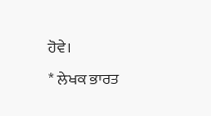ਹੋਵੇ।
* ਲੇਖਕ ਭਾਰਤ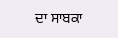ਦਾ ਸਾਬਕਾ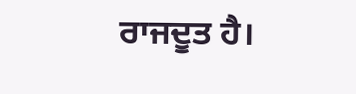ਰਾਜਦੂਤ ਹੈ।